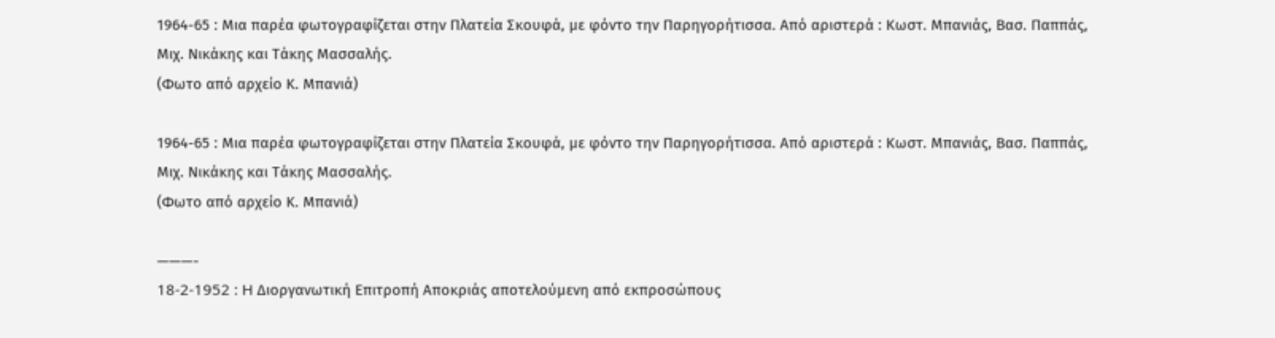1964-65 : Μια παρέα φωτογραφίζεται στην Πλατεία Σκουφά, με φόντο την Παρηγορήτισσα. Από αριστερά : Κωστ. Μπανιάς, Βασ. Παππάς, Μιχ. Νικάκης και Τάκης Μασσαλής.
(Φωτο από αρχείο Κ. Μπανιά)

1964-65 : Μια παρέα φωτογραφίζεται στην Πλατεία Σκουφά, με φόντο την Παρηγορήτισσα. Από αριστερά : Κωστ. Μπανιάς, Βασ. Παππάς, Μιχ. Νικάκης και Τάκης Μασσαλής.
(Φωτο από αρχείο Κ. Μπανιά)

———-
18-2-1952 : H Διοργανωτική Επιτροπή Αποκριάς αποτελούμενη από εκπροσώπους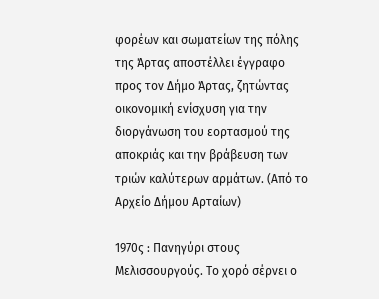φορέων και σωματείων της πόλης της Άρτας αποστέλλει έγγραφο προς τον Δήμο Άρτας, ζητώντας οικονομική ενίσχυση για την διοργάνωση του εορτασμού της αποκριάς και την βράβευση των τριών καλύτερων αρμάτων. (Από το Aρχείο Δήμου Αρταίων)

1970ς : Πανηγύρι στους Μελισσουργούς. Το χορό σέρνει ο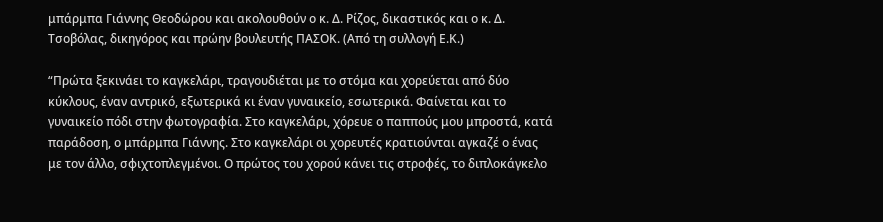μπάρμπα Γιάννης Θεοδώρου και ακολουθούν ο κ. Δ. Ρίζος, δικαστικός και ο κ. Δ. Τσοβόλας, δικηγόρος και πρώην βουλευτής ΠΑΣΟΚ. (Από τη συλλογή Ε.Κ.)

“Πρώτα ξεκινάει το καγκελάρι, τραγουδιέται με το στόμα και χορεύεται από δύο κύκλους, έναν αντρικό, εξωτερικά κι έναν γυναικείο, εσωτερικά. Φαίνεται και το γυναικείο πόδι στην φωτογραφία. Στο καγκελάρι, χόρευε ο παππούς μου μπροστά, κατά παράδοση, ο μπάρμπα Γιάννης. Στο καγκελάρι οι χορευτές κρατιούνται αγκαζέ ο ένας με τον άλλο, σφιχτοπλεγμένοι. Ο πρώτος του χορού κάνει τις στροφές, το διπλοκάγκελο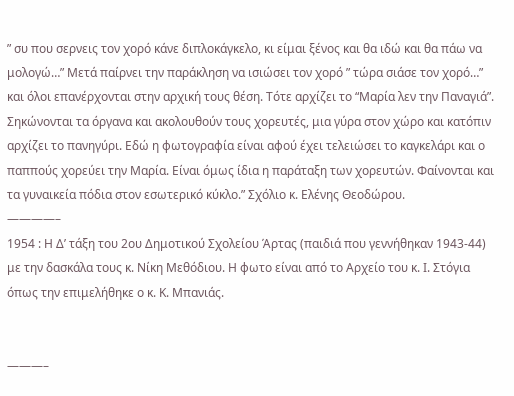” συ που σερνεις τον χορό κάνε διπλοκάγκελο, κι είμαι ξένος και θα ιδώ και θα πάω να μολογώ…” Μετά παίρνει την παράκληση να ισιώσει τον χορό ” τώρα σιάσε τον χορό…” και όλοι επανέρχονται στην αρχική τους θέση. Τότε αρχίζει το “Μαρία λεν την Παναγιά”. Σηκώνονται τα όργανα και ακολουθούν τους χορευτές, μια γύρα στον χώρο και κατόπιν αρχίζει το πανηγύρι. Εδώ η φωτογραφία είναι αφού έχει τελειώσει το καγκελάρι και ο παππούς χορεύει την Μαρία. Είναι όμως ίδια η παράταξη των χορευτών. Φαίνονται και τα γυναικεία πόδια στον εσωτερικό κύκλο.” Σχόλιο κ. Ελένης Θεοδώρου.
————–
1954 : Η Δ’ τάξη του 2ου Δημοτικού Σχολείου Άρτας (παιδιά που γεννήθηκαν 1943-44) με την δασκάλα τους κ. Νίκη Μεθόδιου. Η φωτο είναι από το Αρχείο του κ. Ι. Στόγια όπως την επιμελήθηκε ο κ. Κ. Μπανιάς.


———–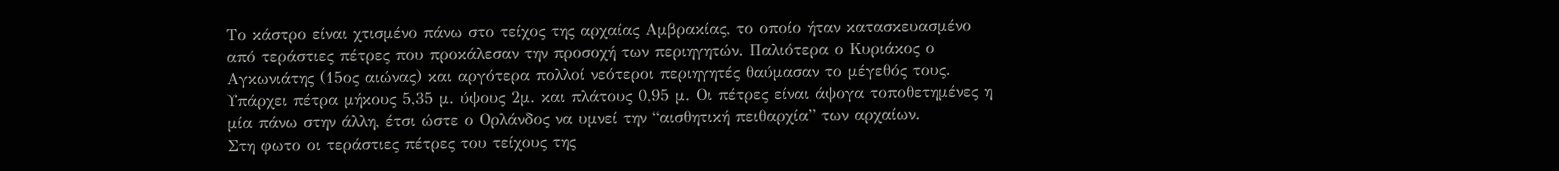Το κάστρο είναι χτισμένο πάνω στο τείχος της αρχαίας Αμβρακίας, το οποίο ήταν κατασκευασμένο από τεράστιες πέτρες που προκάλεσαν την προσοχή των περιηγητών. Παλιότερα ο Κυριάκος ο Αγκωνιάτης (15ος αιώνας) και αργότερα πολλοί νεότεροι περιηγητές θαύμασαν το μέγεθός τους. Υπάρχει πέτρα μήκους 5,35 μ. ύψους 2μ. και πλάτους 0,95 μ. Οι πέτρες είναι άψογα τοποθετημένες η μία πάνω στην άλλη, έτσι ώστε ο Ορλάνδος να υμνεί την “αισθητική πειθαρχία” των αρχαίων.
Στη φωτο οι τεράστιες πέτρες του τείχους της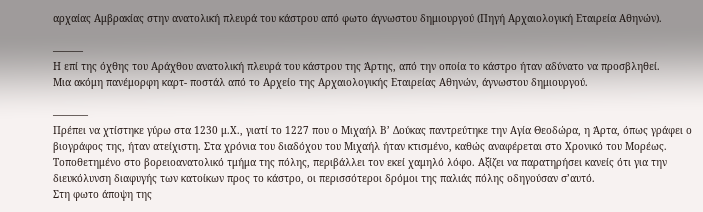αρχαίας Αμβρακίας στην ανατολική πλευρά του κάστρου από φωτο άγνωστου δημιουργού (Πηγή Αρχαιολογική Εταιρεία Αθηνών).

———
Η επί της όχθης του Αράχθου ανατολική πλευρά του κάστρου της Άρτης, από την οποία το κάστρο ήταν αδύνατο να προσβληθεί.
Μια ακόμη πανέμορφη καρτ- ποστάλ από το Αρχείο της Αρχαιολογικής Εταιρείας Αθηνών, άγνωστου δημιουργού.

———–
Πρέπει να χτίστηκε γύρω στα 1230 μ.Χ., γιατί το 1227 που ο Μιχαήλ Β’ Δούκας παντρεύτηκε την Αγία Θεοδώρα, η Άρτα, όπως γράφει ο βιογράφος της, ήταν ατείχιστη. Στα χρόνια του διαδόχου του Μιχαήλ ήταν κτισμένο, καθώς αναφέρεται στο Χρονικό του Μορέως. Τοποθετημένο στο βορειοανατολικό τμήμα της πόλης, περιβάλλει τον εκεί χαμηλό λόφο. Αξίζει να παρατηρήσει κανείς ότι για την διευκόλυνση διαφυγής των κατοίκων προς το κάστρο, οι περισσότεροι δρόμοι της παλιάς πόλης οδηγούσαν σ’αυτό.
Στη φωτο άποψη της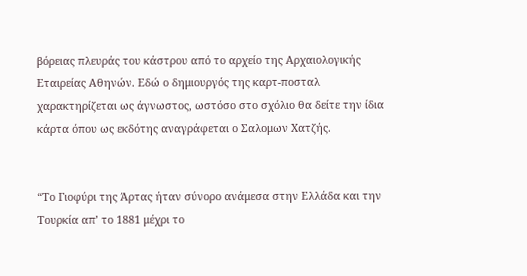βόρειας πλευράς του κάστρου από το αρχείο της Αρχαιολογικής Εταιρείας Αθηνών. Εδώ ο δημιουργός της καρτ-ποσταλ χαρακτηρίζεται ως άγνωστος, ωστόσο στο σχόλιο θα δείτε την ίδια κάρτα όπου ως εκδότης αναγράφεται ο Σαλομων Χατζής.


“Το Γιοφύρι της Άρτας ήταν σύνορο ανάμεσα στην Ελλάδα και την Τουρκία απ’ το 1881 μέχρι το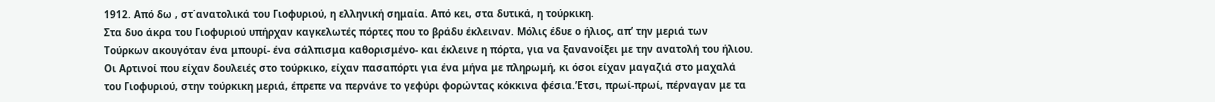1912. Από δω , στ΄ανατολικά του Γιοφυριού, η ελληνική σημαία. Από κει, στα δυτικά, η τούρκικη.
Στα δυο άκρα του Γιοφυριού υπήρχαν καγκελωτές πόρτες που το βράδυ έκλειναν. Μόλις έδυε ο ήλιος, απ’ την μεριά των Τούρκων ακουγόταν ένα μπουρί- ένα σάλπισμα καθορισμένο- και έκλεινε η πόρτα, για να ξανανοίξει με την ανατολή του ήλιου.
Οι Αρτινοί που είχαν δουλειές στο τούρκικο, είχαν πασαπόρτι για ένα μήνα με πληρωμή, κι όσοι είχαν μαγαζιά στο μαχαλά του Γιοφυριού, στην τούρκικη μεριά, έπρεπε να περνάνε το γεφύρι φορώντας κόκκινα φέσια.’Ετσι, πρωί-πρωί, πέρναγαν με τα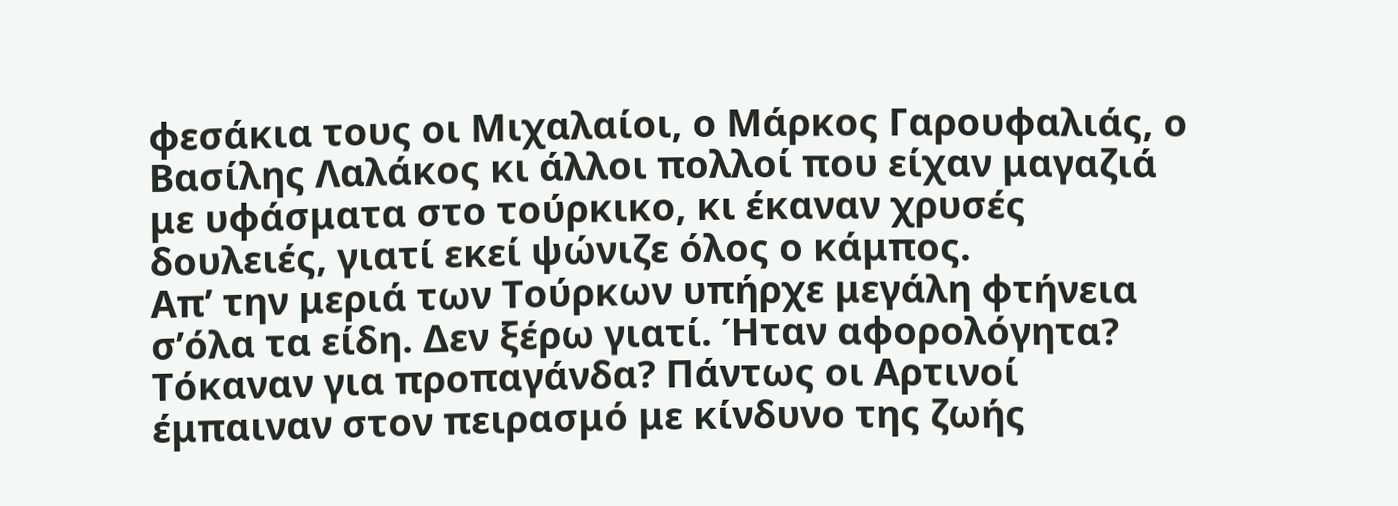φεσάκια τους οι Μιχαλαίοι, ο Μάρκος Γαρουφαλιάς, ο Βασίλης Λαλάκος κι άλλοι πολλοί που είχαν μαγαζιά με υφάσματα στο τούρκικο, κι έκαναν χρυσές δουλειές, γιατί εκεί ψώνιζε όλος ο κάμπος.
Απ’ την μεριά των Τούρκων υπήρχε μεγάλη φτήνεια σ’όλα τα είδη. Δεν ξέρω γιατί. Ήταν αφορολόγητα? Τόκαναν για προπαγάνδα? Πάντως οι Αρτινοί έμπαιναν στον πειρασμό με κίνδυνο της ζωής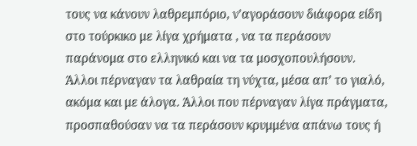τους να κάνουν λαθρεμπόριο, ν’αγοράσουν διάφορα είδη στο τούρκικο με λίγα χρήματα , να τα περάσουν παράνομα στο ελληνικό και να τα μοσχοπουλήσουν.
Άλλοι πέρναγαν τα λαθραία τη νύχτα, μέσα απ’ το γιαλό, ακόμα και με άλογα. Άλλοι που πέρναγαν λίγα πράγματα, προσπαθούσαν να τα περάσουν κρυμμένα απάνω τους ή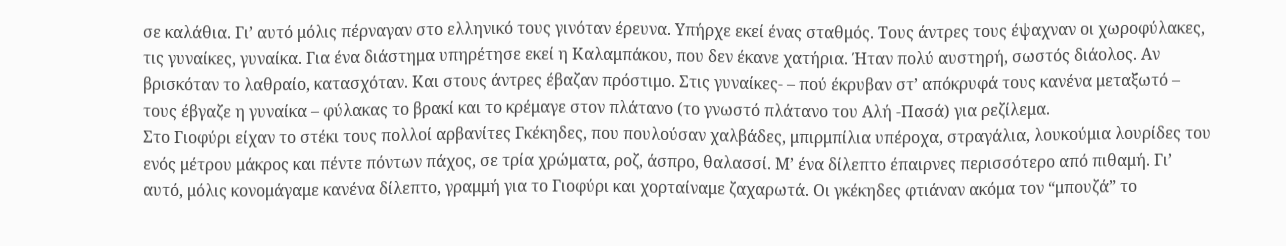σε καλάθια. Γι’ αυτό μόλις πέρναγαν στο ελληνικό τους γινόταν έρευνα. Υπήρχε εκεί ένας σταθμός. Τους άντρες τους έψαχναν οι χωροφύλακες, τις γυναίκες, γυναίκα. Για ένα διάστημα υπηρέτησε εκεί η Καλαμπάκου, που δεν έκανε χατήρια. Ήταν πολύ αυστηρή, σωστός διάολος. Αν βρισκόταν το λαθραίο, κατασχόταν. Και στους άντρες έβαζαν πρόστιμο. Στις γυναίκες- – πού έκρυβαν στ’ απόκρυφά τους κανένα μεταξωτό – τους έβγαζε η γυναίκα – φύλακας το βρακί και το κρέμαγε στον πλάτανο (το γνωστό πλάτανο του Αλή -Πασά) για ρεζίλεμα.
Στο Γιοφύρι είχαν το στέκι τους πολλοί αρβανίτες Γκέκηδες, που πουλούσαν χαλβάδες, μπιρμπίλια υπέροχα, στραγάλια, λουκούμια λουρίδες του ενός μέτρου μάκρος και πέντε πόντων πάχος, σε τρία χρώματα, ροζ, άσπρο, θαλασσί. Μ’ ένα δίλεπτο έπαιρνες περισσότερο από πιθαμή. Γι’ αυτό, μόλις κονομάγαμε κανένα δίλεπτο, γραμμή για το Γιοφύρι και χορταίναμε ζαχαρωτά. Οι γκέκηδες φτιάναν ακόμα τον “μπουζά” το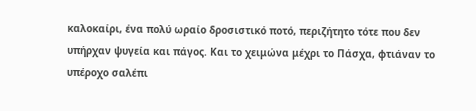καλοκαίρι, ένα πολύ ωραίο δροσιστικό ποτό, περιζήτητο τότε που δεν υπήρχαν ψυγεία και πάγος. Και το χειμώνα μέχρι το Πάσχα, φτιάναν το υπέροχο σαλέπι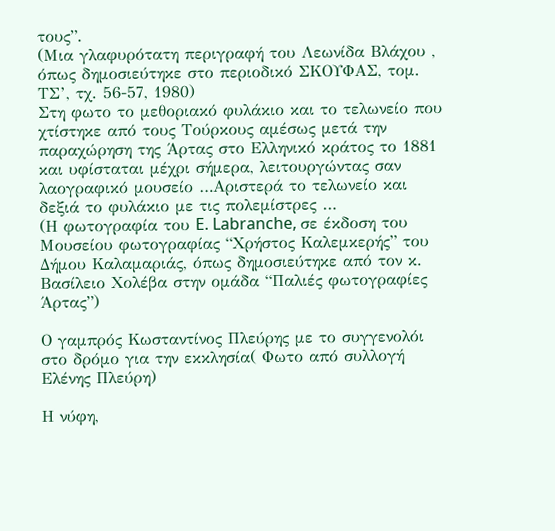τους”.
(Μια γλαφυρότατη περιγραφή του Λεωνίδα Βλάχου , όπως δημοσιεύτηκε στο περιοδικό ΣΚΟΥΦΑΣ, τομ. ΤΣ’, τχ. 56-57, 1980)
Στη φωτο το μεθοριακό φυλάκιο και το τελωνείο που χτίστηκε από τους Τούρκους αμέσως μετά την παραχώρηση της Άρτας στο Ελληνικό κράτος το 1881 και υφίσταται μέχρι σήμερα, λειτουργώντας σαν λαογραφικό μουσείο …Αριστερά το τελωνείο και δεξιά το φυλάκιο με τις πολεμίστρες …
(Η φωτογραφία του E. Labranche, σε έκδοση του Μουσείου φωτογραφίας “Χρήστος Καλεμκερής” του Δήμου Καλαμαριάς, όπως δημοσιεύτηκε από τον κ. Βασίλειο Χολέβα στην ομάδα “Παλιές φωτογραφίες Άρτας”)

Ο γαμπρός Κωσταντίνος Πλεύρης με το συγγενολόι στο δρόμο για την εκκλησία( Φωτο από συλλογή Ελένης Πλεύρη)

Η νύφη,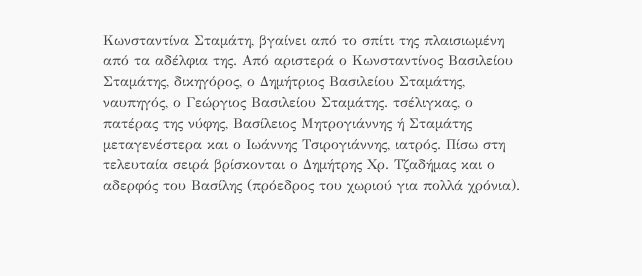Κωνσταντίνα Σταμάτη, βγαίνει από το σπίτι της πλαισιωμένη από τα αδέλφια της. Από αριστερά ο Κωνσταντίνος Βασιλείου Σταμάτης, δικηγόρος, ο Δημήτριος Βασιλείου Σταμάτης, ναυπηγός, ο Γεώργιος Βασιλείου Σταμάτης. τσέλιγκας, ο πατέρας της νύφης, Βασίλειος Μητρογιάννης ή Σταμάτης μεταγενέστερα και ο Ιωάννης Τσιρογιάννης, ιατρός. Πίσω στη τελευταία σειρά βρίσκονται ο Δημήτρης Χρ. Τζαδήμας και ο αδερφός του Βασίλης (πρόεδρος του χωριού για πολλά χρόνια).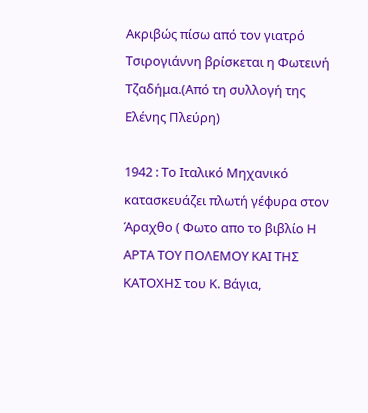Ακριβώς πίσω από τον γιατρό Τσιρογιάννη βρίσκεται η Φωτεινή Τζαδήμα.(Από τη συλλογή της Ελένης Πλεύρη)

1942 : Το Ιταλικό Μηχανικό κατασκευάζει πλωτή γέφυρα στον Άραχθο ( Φωτο απο το βιβλίο Η ΑΡΤΑ ΤΟΥ ΠΟΛΕΜΟΥ ΚΑΙ ΤΗΣ ΚΑΤΟΧΗΣ του Κ. Βάγια,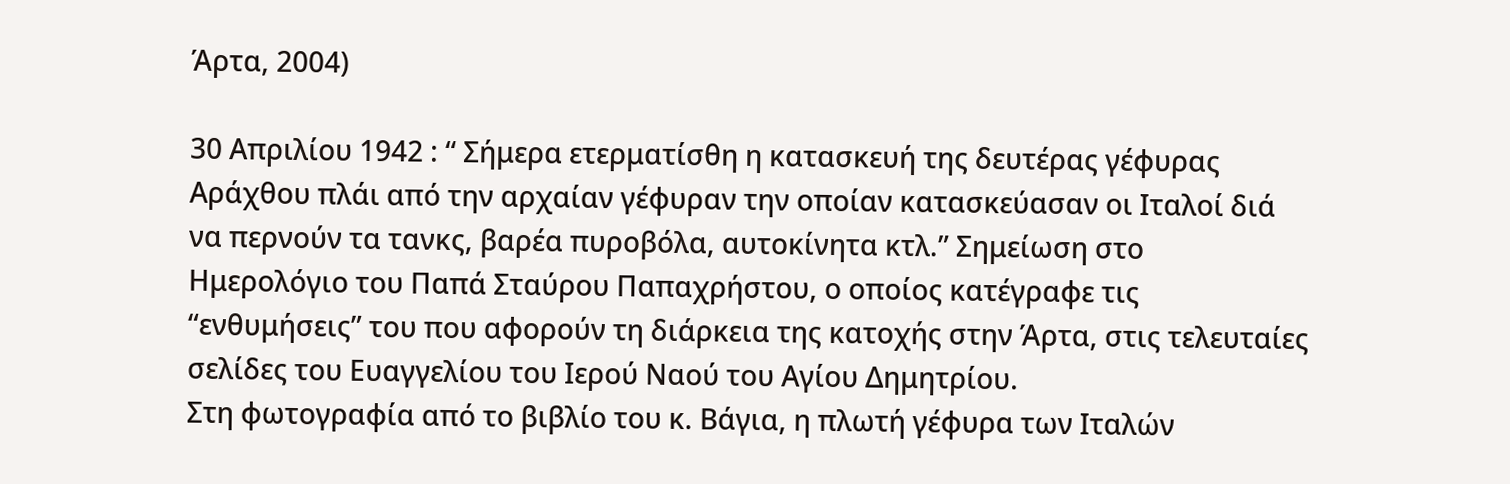Άρτα, 2004)

30 Απριλίου 1942 : “ Σήμερα ετερματίσθη η κατασκευή της δευτέρας γέφυρας Αράχθου πλάι από την αρχαίαν γέφυραν την οποίαν κατασκεύασαν οι Ιταλοί διά να περνούν τα τανκς, βαρέα πυροβόλα, αυτοκίνητα κτλ.” Σημείωση στο Ημερολόγιο του Παπά Σταύρου Παπαχρήστου, ο οποίος κατέγραφε τις “ενθυμήσεις” του που αφορούν τη διάρκεια της κατοχής στην Άρτα, στις τελευταίες σελίδες του Ευαγγελίου του Ιερού Ναού του Αγίου Δημητρίου.
Στη φωτογραφία από το βιβλίο του κ. Βάγια, η πλωτή γέφυρα των Ιταλών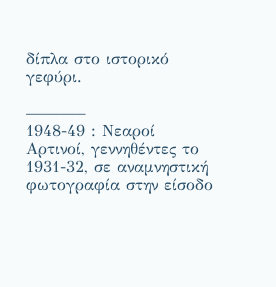δίπλα στο ιστορικό γεφύρι.

———–
1948-49 : Νεαροί Αρτινοί, γεννηθέντες το 1931-32, σε αναμνηστική φωτογραφία στην είσοδο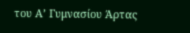του Α’ Γυμνασίου Άρτας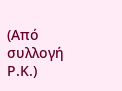(Από συλλογή Ρ.Κ.)